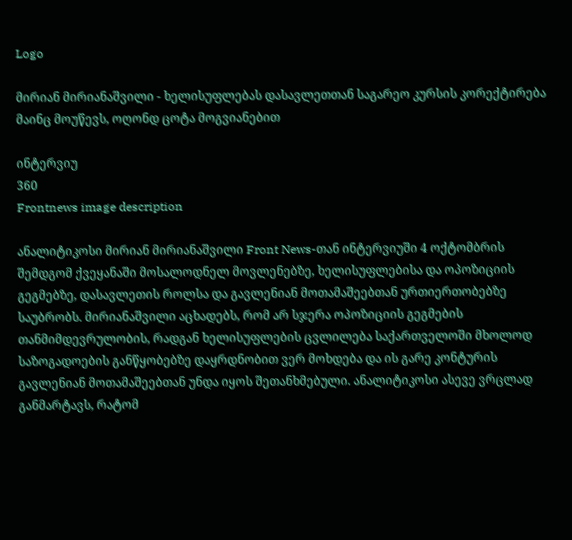Logo

მირიან მირიანაშვილი - ხელისუფლებას დასავლეთთან საგარეო კურსის კორექტირება მაინც მოუწევს, ოღონდ ცოტა მოგვიანებით

ინტერვიუ
360
Frontnews image description

ანალიტიკოსი მირიან მირიანაშვილი Front News-თან ინტერვიუში 4 ოქტომბრის შემდგომ ქვეყანაში მოსალოდნელ მოვლენებზე, ხელისუფლებისა და ოპოზიციის გეგმებზე, დასავლეთის როლსა და გავლენიან მოთამაშეებთან ურთიერთობებზე საუბრობს. მირიანაშვილი აცხადებს, რომ არ სჯერა ოპოზიციის გეგმების თანმიმდევრულობის, რადგან ხელისუფლების ცვლილება საქართველოში მხოლოდ საზოგადოების განწყობებზე დაყრდნობით ვერ მოხდება და ის გარე კონტურის გავლენიან მოთამაშეებთან უნდა იყოს შეთანხმებული. ანალიტიკოსი ასევე ვრცლად განმარტავს, რატომ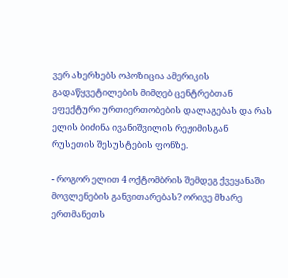ვერ ახერხებს ოპოზიცია ამერიკის გადაწყვეტილების მიმღებ ცენტრებთან ეფექტური ურთიერთობების დალაგებას და რას ელის ბიძინა ივანიშვილის რეჟიმისგან რუსეთის შესუსტების ფონზე.

- როგორ ელით 4 ოქტომბრის შემდეგ ქვეყანაში მოვლენების განვითარებას? ორივე მხარე ერთმანეთს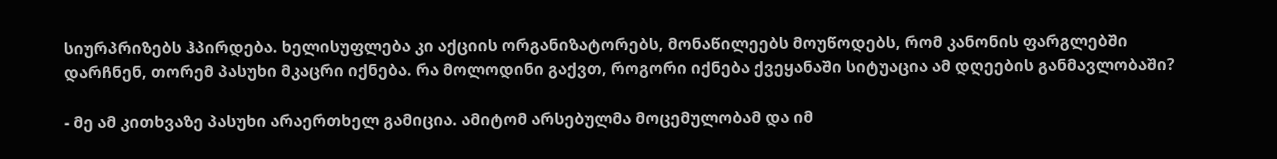სიურპრიზებს ჰპირდება. ხელისუფლება კი აქციის ორგანიზატორებს, მონაწილეებს მოუწოდებს, რომ კანონის ფარგლებში დარჩნენ, თორემ პასუხი მკაცრი იქნება. რა მოლოდინი გაქვთ, როგორი იქნება ქვეყანაში სიტუაცია ამ დღეების განმავლობაში?

- მე ამ კითხვაზე პასუხი არაერთხელ გამიცია. ამიტომ არსებულმა მოცემულობამ და იმ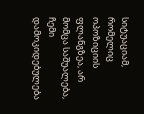სიტუაციამ, რომელიც ოპოზიციის ფლანგზეა, არ მომცა საშუალება, ჩემი დამოკიდებულება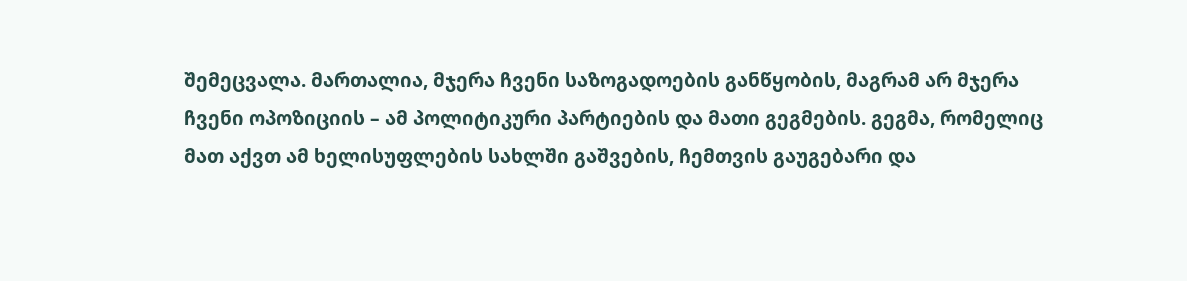შემეცვალა. მართალია, მჯერა ჩვენი საზოგადოების განწყობის, მაგრამ არ მჯერა ჩვენი ოპოზიციის – ამ პოლიტიკური პარტიების და მათი გეგმების. გეგმა, რომელიც მათ აქვთ ამ ხელისუფლების სახლში გაშვების, ჩემთვის გაუგებარი და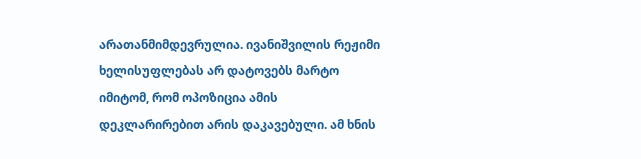არათანმიმდევრულია. ივანიშვილის რეჟიმი ხელისუფლებას არ დატოვებს მარტო იმიტომ, რომ ოპოზიცია ამის დეკლარირებით არის დაკავებული. ამ ხნის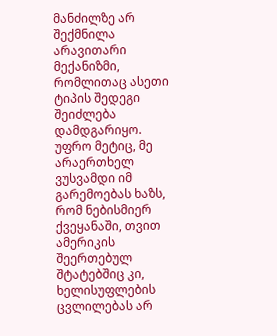მანძილზე არ შექმნილა არავითარი მექანიზმი, რომლითაც ასეთი ტიპის შედეგი შეიძლება დამდგარიყო. უფრო მეტიც, მე არაერთხელ ვუსვამდი იმ გარემოებას ხაზს, რომ ნებისმიერ ქვეყანაში, თვით ამერიკის შეერთებულ შტატებშიც კი, ხელისუფლების ცვლილებას არ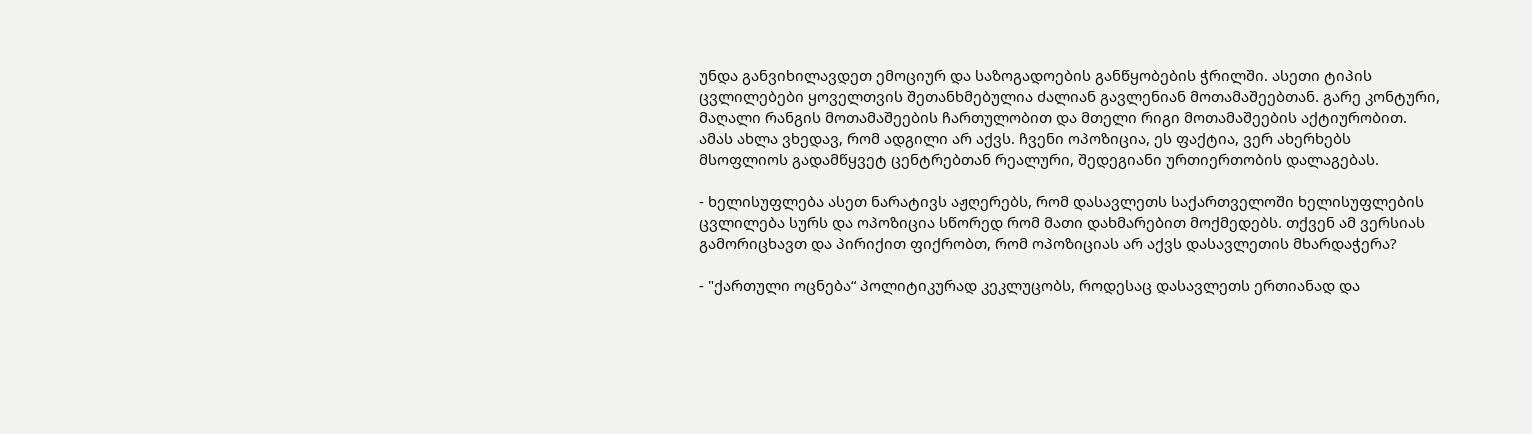უნდა განვიხილავდეთ ემოციურ და საზოგადოების განწყობების ჭრილში. ასეთი ტიპის ცვლილებები ყოველთვის შეთანხმებულია ძალიან გავლენიან მოთამაშეებთან. გარე კონტური, მაღალი რანგის მოთამაშეების ჩართულობით და მთელი რიგი მოთამაშეების აქტიურობით. ამას ახლა ვხედავ, რომ ადგილი არ აქვს. ჩვენი ოპოზიცია, ეს ფაქტია, ვერ ახერხებს მსოფლიოს გადამწყვეტ ცენტრებთან რეალური, შედეგიანი ურთიერთობის დალაგებას.

- ხელისუფლება ასეთ ნარატივს აჟღერებს, რომ დასავლეთს საქართველოში ხელისუფლების ცვლილება სურს და ოპოზიცია სწორედ რომ მათი დახმარებით მოქმედებს. თქვენ ამ ვერსიას გამორიცხავთ და პირიქით ფიქრობთ, რომ ოპოზიციას არ აქვს დასავლეთის მხარდაჭერა?

- "ქართული ოცნება“ პოლიტიკურად კეკლუცობს, როდესაც დასავლეთს ერთიანად და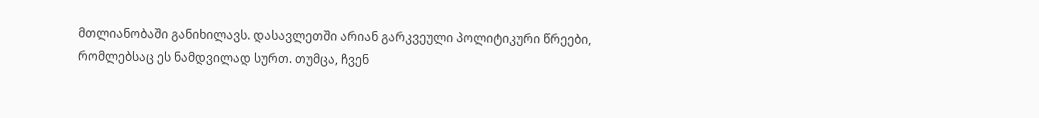მთლიანობაში განიხილავს. დასავლეთში არიან გარკვეული პოლიტიკური წრეები, რომლებსაც ეს ნამდვილად სურთ. თუმცა, ჩვენ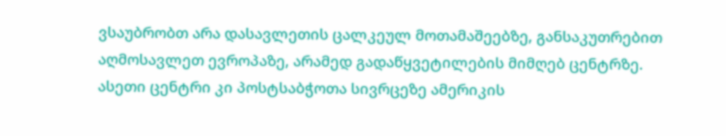ვსაუბრობთ არა დასავლეთის ცალკეულ მოთამაშეებზე, განსაკუთრებით აღმოსავლეთ ევროპაზე, არამედ გადაწყვეტილების მიმღებ ცენტრზე. ასეთი ცენტრი კი პოსტსაბჭოთა სივრცეზე ამერიკის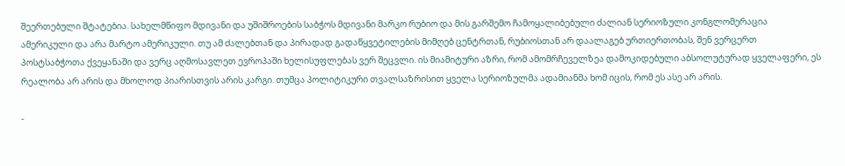შეერთებული შტატებია. სახელმწიფო მდივანი და უშიშროების საბჭოს მდივანი მარკო რუბიო და მის გარშემო ჩამოყალიბებული ძალიან სერიოზული კონგლომერაცია ამერიკული და არა მარტო ამერიკული. თუ ამ ძალებთან და პირადად გადაწყვეტილების მიმღებ ცენტრთან, რუბიოსთან არ დაალაგებ ურთიერთობას, შენ ვერცერთ პოსტსაბჭოთა ქვეყანაში და ვერც აღმოსავლეთ ევროპაში ხელისუფლებას ვერ შეცვლი. ის მიამიტური აზრი, რომ ამომრჩეველზეა დამოკიდებული აბსოლუტურად ყველაფერი, ეს რეალობა არ არის და მხოლოდ პიარისთვის არის კარგი. თუმცა პოლიტიკური თვალსაზრისით ყველა სერიოზულმა ადამიანმა ხომ იცის, რომ ეს ასე არ არის.

-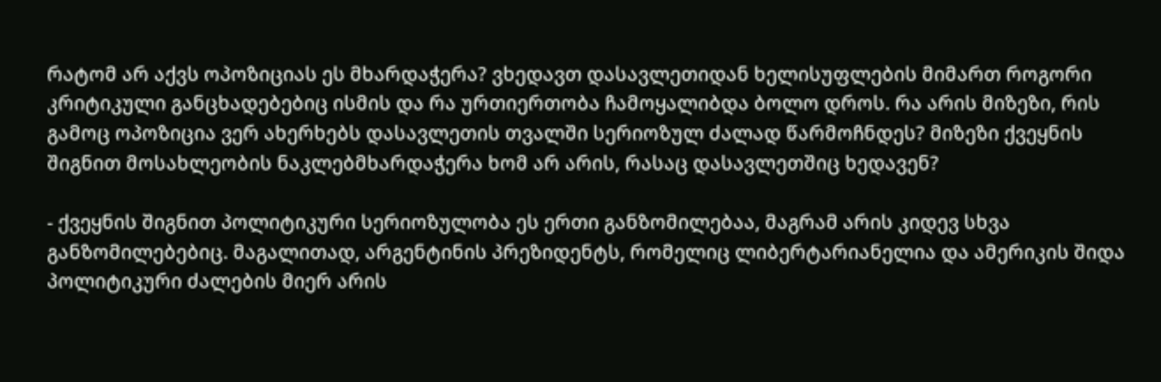რატომ არ აქვს ოპოზიციას ეს მხარდაჭერა? ვხედავთ დასავლეთიდან ხელისუფლების მიმართ როგორი კრიტიკული განცხადებებიც ისმის და რა ურთიერთობა ჩამოყალიბდა ბოლო დროს. რა არის მიზეზი, რის გამოც ოპოზიცია ვერ ახერხებს დასავლეთის თვალში სერიოზულ ძალად წარმოჩნდეს? მიზეზი ქვეყნის შიგნით მოსახლეობის ნაკლებმხარდაჭერა ხომ არ არის, რასაც დასავლეთშიც ხედავენ?

- ქვეყნის შიგნით პოლიტიკური სერიოზულობა ეს ერთი განზომილებაა, მაგრამ არის კიდევ სხვა განზომილებებიც. მაგალითად, არგენტინის პრეზიდენტს, რომელიც ლიბერტარიანელია და ამერიკის შიდა პოლიტიკური ძალების მიერ არის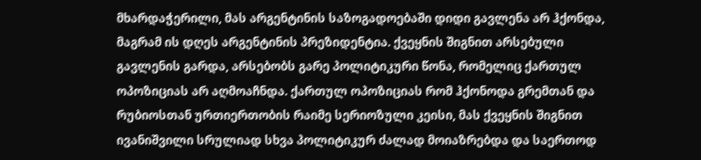მხარდაჭერილი, მას არგენტინის საზოგადოებაში დიდი გავლენა არ ჰქონდა, მაგრამ ის დღეს არგენტინის პრეზიდენტია. ქვეყნის შიგნით არსებული გავლენის გარდა, არსებობს გარე პოლიტიკური წონა, რომელიც ქართულ ოპოზიციას არ აღმოაჩნდა. ქართულ ოპოზიციას რომ ჰქონოდა გრემთან და რუბიოსთან ურთიერთობის რაიმე სერიოზული კეისი, მას ქვეყნის შიგნით ივანიშვილი სრულიად სხვა პოლიტიკურ ძალად მოიაზრებდა და საერთოდ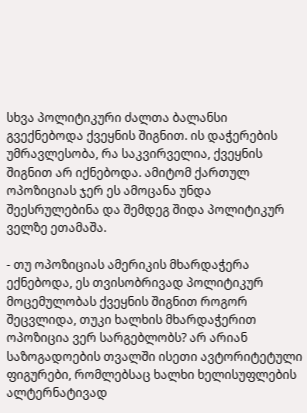სხვა პოლიტიკური ძალთა ბალანსი გვექნებოდა ქვეყნის შიგნით. ის დაჭერების უმრავლესობა, რა საკვირველია, ქვეყნის შიგნით არ იქნებოდა. ამიტომ ქართულ ოპოზიციას ჯერ ეს ამოცანა უნდა შეესრულებინა და შემდეგ შიდა პოლიტიკურ ველზე ეთამაშა.

- თუ ოპოზიციას ამერიკის მხარდაჭერა ექნებოდა, ეს თვისობრივად პოლიტიკურ მოცემულობას ქვეყნის შიგნით როგორ შეცვლიდა, თუკი ხალხის მხარდაჭერით ოპოზიცია ვერ სარგებლობს? არ არიან საზოგადოების თვალში ისეთი ავტორიტეტული ფიგურები, რომლებსაც ხალხი ხელისუფლების ალტერნატივად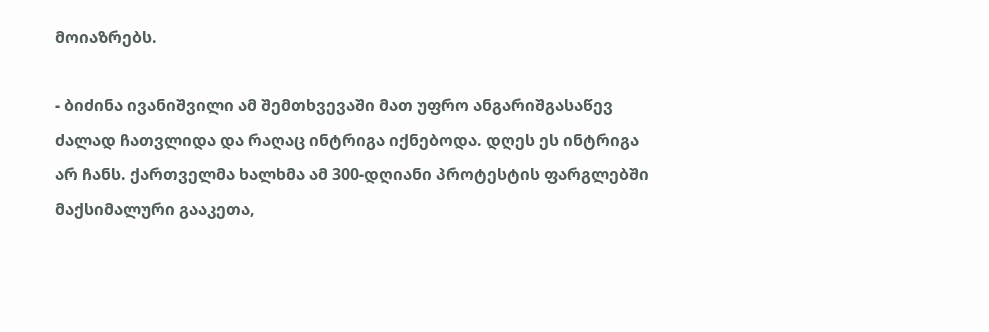მოიაზრებს.

- ბიძინა ივანიშვილი ამ შემთხვევაში მათ უფრო ანგარიშგასაწევ ძალად ჩათვლიდა და რაღაც ინტრიგა იქნებოდა. დღეს ეს ინტრიგა არ ჩანს. ქართველმა ხალხმა ამ 300-დღიანი პროტესტის ფარგლებში მაქსიმალური გააკეთა,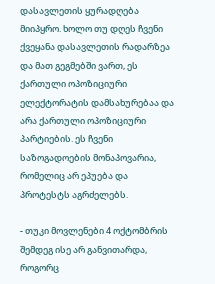დასავლეთის ყურადღება მიიპყრო. ხოლო თუ დღეს ჩვენი ქვეყანა დასავლეთის რადარზეა და მათ გეგმებში ვართ, ეს ქართული ოპოზიციური ელექტორატის დამსახურებაა და არა ქართული ოპოზიციური პარტიების. ეს ჩვენი საზოგადოების მონაპოვარია, რომელიც არ ეპუება და პროტესტს აგრძელებს.

- თუკი მოვლენები 4 ოქტომბრის შემდეგ ისე არ განვითარდა, როგორც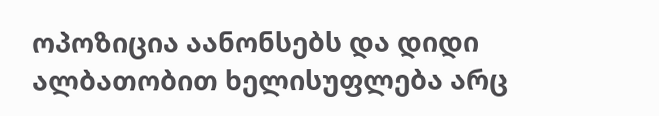ოპოზიცია აანონსებს და დიდი ალბათობით ხელისუფლება არც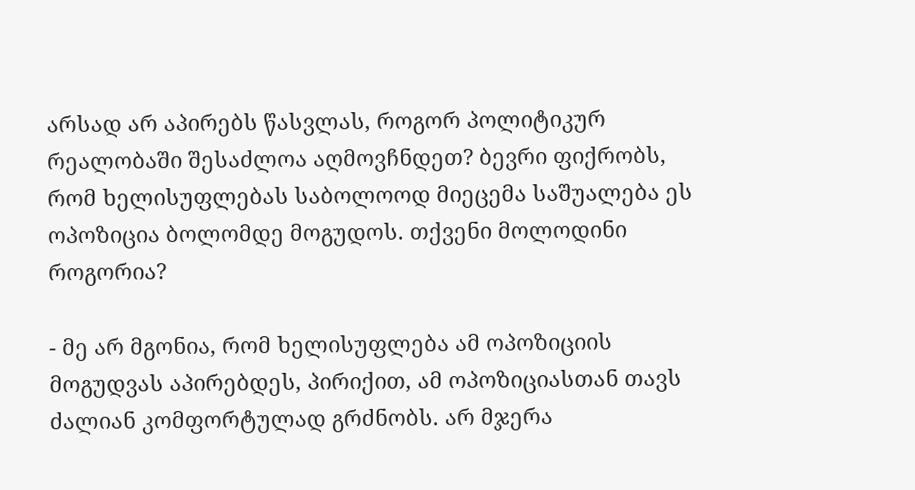არსად არ აპირებს წასვლას, როგორ პოლიტიკურ რეალობაში შესაძლოა აღმოვჩნდეთ? ბევრი ფიქრობს, რომ ხელისუფლებას საბოლოოდ მიეცემა საშუალება ეს ოპოზიცია ბოლომდე მოგუდოს. თქვენი მოლოდინი როგორია?

- მე არ მგონია, რომ ხელისუფლება ამ ოპოზიციის მოგუდვას აპირებდეს, პირიქით, ამ ოპოზიციასთან თავს ძალიან კომფორტულად გრძნობს. არ მჯერა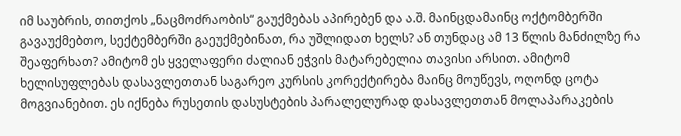იმ საუბრის, თითქოს „ნაცმოძრაობის“ გაუქმებას აპირებენ და ა.შ. მაინცდამაინც ოქტომბერში გავაუქმებთო, სექტემბერში გაეუქმებინათ, რა უშლიდათ ხელს? ან თუნდაც ამ 13 წლის მანძილზე რა შეაფერხათ? ამიტომ ეს ყველაფერი ძალიან ეჭვის მატარებელია თავისი არსით. ამიტომ ხელისუფლებას დასავლეთთან საგარეო კურსის კორექტირება მაინც მოუწევს, ოღონდ ცოტა მოგვიანებით. ეს იქნება რუსეთის დასუსტების პარალელურად დასავლეთთან მოლაპარაკების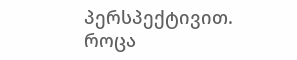პერსპექტივით. როცა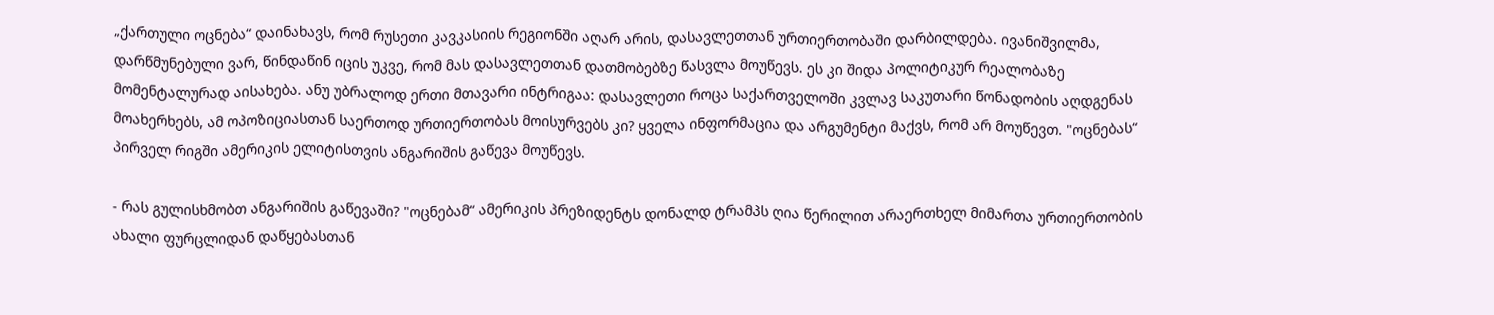„ქართული ოცნება“ დაინახავს, რომ რუსეთი კავკასიის რეგიონში აღარ არის, დასავლეთთან ურთიერთობაში დარბილდება. ივანიშვილმა, დარწმუნებული ვარ, წინდაწინ იცის უკვე, რომ მას დასავლეთთან დათმობებზე წასვლა მოუწევს. ეს კი შიდა პოლიტიკურ რეალობაზე მომენტალურად აისახება. ანუ უბრალოდ ერთი მთავარი ინტრიგაა: დასავლეთი როცა საქართველოში კვლავ საკუთარი წონადობის აღდგენას მოახერხებს, ამ ოპოზიციასთან საერთოდ ურთიერთობას მოისურვებს კი? ყველა ინფორმაცია და არგუმენტი მაქვს, რომ არ მოუწევთ. "ოცნებას“ პირველ რიგში ამერიკის ელიტისთვის ანგარიშის გაწევა მოუწევს.

- რას გულისხმობთ ანგარიშის გაწევაში? "ოცნებამ“ ამერიკის პრეზიდენტს დონალდ ტრამპს ღია წერილით არაერთხელ მიმართა ურთიერთობის ახალი ფურცლიდან დაწყებასთან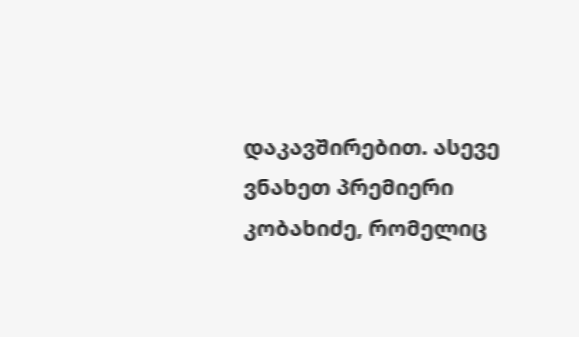დაკავშირებით. ასევე ვნახეთ პრემიერი კობახიძე, რომელიც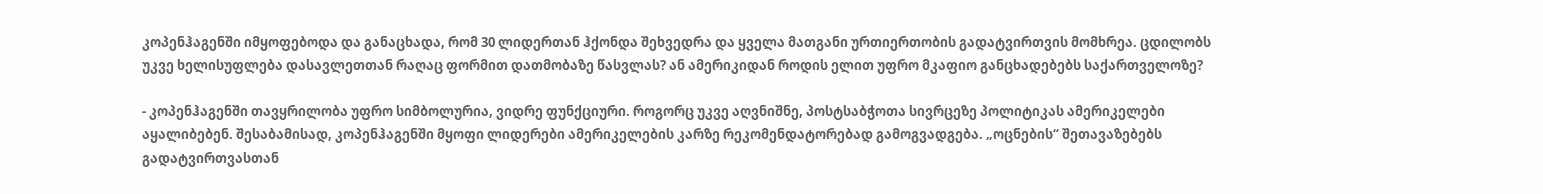კოპენჰაგენში იმყოფებოდა და განაცხადა, რომ 30 ლიდერთან ჰქონდა შეხვედრა და ყველა მათგანი ურთიერთობის გადატვირთვის მომხრეა. ცდილობს უკვე ხელისუფლება დასავლეთთან რაღაც ფორმით დათმობაზე წასვლას? ან ამერიკიდან როდის ელით უფრო მკაფიო განცხადებებს საქართველოზე?

- კოპენჰაგენში თავყრილობა უფრო სიმბოლურია, ვიდრე ფუნქციური. როგორც უკვე აღვნიშნე, პოსტსაბჭოთა სივრცეზე პოლიტიკას ამერიკელები აყალიბებენ. შესაბამისად, კოპენჰაგენში მყოფი ლიდერები ამერიკელების კარზე რეკომენდატორებად გამოგვადგება. „ოცნების“ შეთავაზებებს გადატვირთვასთან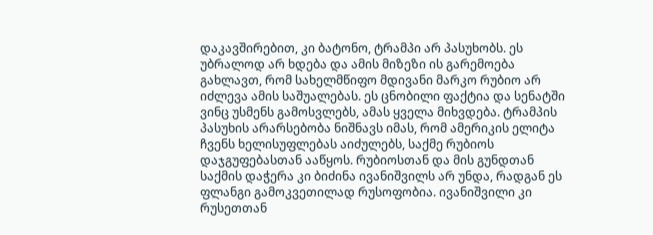დაკავშირებით, კი ბატონო, ტრამპი არ პასუხობს. ეს უბრალოდ არ ხდება და ამის მიზეზი ის გარემოება გახლავთ, რომ სახელმწიფო მდივანი მარკო რუბიო არ იძლევა ამის საშუალებას. ეს ცნობილი ფაქტია და სენატში ვინც უსმენს გამოსვლებს, ამას ყველა მიხვდება. ტრამპის პასუხის არარსებობა ნიშნავს იმას, რომ ამერიკის ელიტა ჩვენს ხელისუფლებას აიძულებს, საქმე რუბიოს დაჯგუფებასთან ააწყოს. რუბიოსთან და მის გუნდთან საქმის დაჭერა კი ბიძინა ივანიშვილს არ უნდა, რადგან ეს ფლანგი გამოკვეთილად რუსოფობია. ივანიშვილი კი რუსეთთან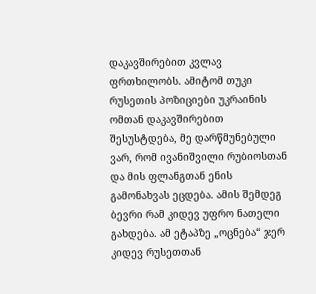დაკავშირებით კვლავ ფრთხილობს. ამიტომ თუკი რუსეთის პოზიციები უკრაინის ომთან დაკავშირებით შესუსტდება, მე დარწმუნებული ვარ, რომ ივანიშვილი რუბიოსთან და მის ფლანგთან ენის გამონახვას ეცდება. ამის შემდეგ ბევრი რამ კიდევ უფრო ნათელი გახდება. ამ ეტაპზე „ოცნება“ ჯერ კიდევ რუსეთთან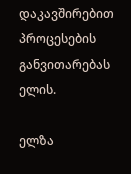დაკავშირებით პროცესების განვითარებას ელის.

ელზა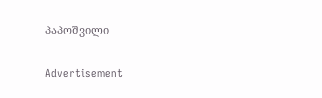პაპოშვილი

Advertisement